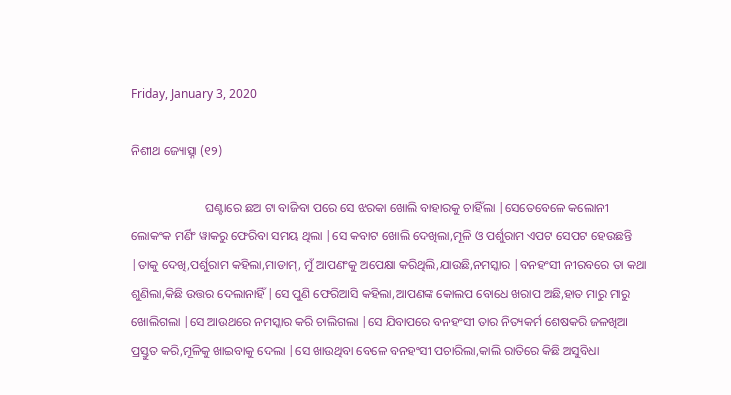Friday, January 3, 2020

ନିଶୀଥ ଜ୍ୟୋତ୍ସ୍ନା (୧୨)

                        ଘଣ୍ଟାରେ ଛଅ ଟା ବାଜିବା ପରେ ସେ ଝରକା ଖୋଲି ବାହାରକୁ ଚାହିଁଲା |ସେତେବେଳେ କଲୋନୀ ଲୋକଂକ ମର୍ଣିଂ ୱାକରୁ ଫେରିବା ସମୟ ଥିଲା |ସେ କବାଟ ଖୋଲି ଦେଖିଲା,ମୂଳି ଓ ପର୍ଶୁରାମ ଏପଟ ସେପଟ ହେଉଛନ୍ତି |ତାକୁ ଦେଖି,ପର୍ଶୁରାମ କହିଲା,ମାଡାମ୍, ମୁଁ ଆପଣଂକୁ ଅପେକ୍ଷା କରିଥିଲି,ଯାଉଛି,ନମସ୍କାର |ବନହଂସୀ ନୀରବରେ ତା କଥା ଶୁଣିଲା,କିଛି ଉତ୍ତର ଦେଲାନାହିଁ |ସେ ପୁଣି ଫେରିଆସି କହିଲା,ଆପଣଙ୍କ କୋଲପ ବୋଧେ ଖରାପ ଅଛି,ହାତ ମାରୁ ମାରୁ ଖୋଲିଗଲା |ସେ ଆଉଥରେ ନମସ୍କାର କରି ଚାଲିଗଲା |ସେ ଯିବାପରେ ବନହଂସୀ ତାର ନିତ୍ୟକର୍ମ ଶେଷକରି ଜଳଖିଆ ପ୍ରସ୍ତୁତ କରି,ମୂଳିକୁ ଖାଇବାକୁ ଦେଲା |ସେ ଖାଉଥିବା ବେଳେ ବନହଂସୀ ପଚାରିଲା,କାଲି ରାତିରେ କିଛି ଅସୁବିଧା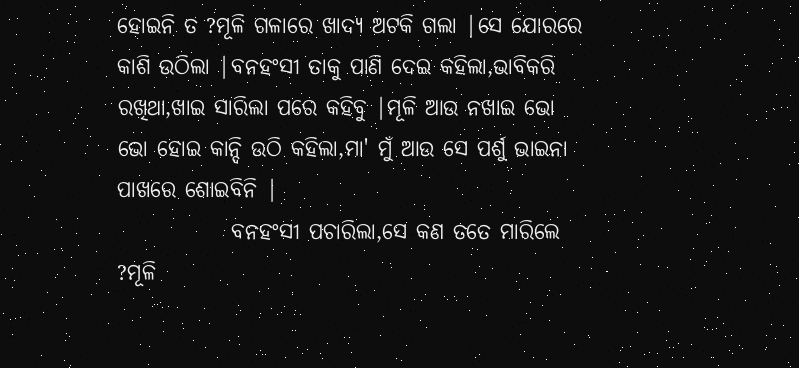ହୋଇନି ତ ?ମୂଳି ଗଳାରେ ଖାଦ୍ୟ ଅଟକି ଗଲା |ସେ ଯୋରରେ କାଶି ଉଠିଲା |ବନହଂସୀ ତାକୁ ପାଣି ଦେଇ କହିଲା,ଭାବିକରି ରଖିଥା,ଖାଇ ସାରିଲା ପରେ କହିବୁ |ମୂଳି ଆଉ ନଖାଇ ଭୋ ଭୋ ହୋଇ କାନ୍ଦି ଉଠି କହିଲା,ମା' ମୁଁ ଆଉ ସେ ପର୍ଶୁ ଭାଇନା ପାଖରେ ଶୋଇବିନି |
             ବନହଂସୀ ପଚାରିଲା,ସେ କଣ ତତେ ମାରିଲେ ?ମୂଳି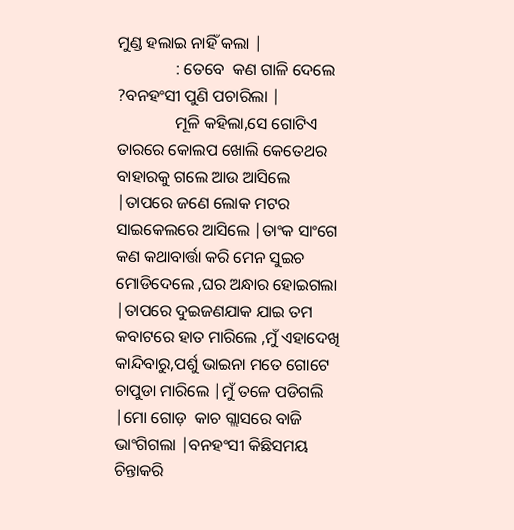ମୁଣ୍ଡ ହଲାଇ ନାହିଁ କଲା |
              : ତେବେ  କଣ ଗାଳି ଦେଲେ ?ବନହଂସୀ ପୁଣି ପଚାରିଲା |
              ମୂଳି କହିଲା,ସେ ଗୋଟିଏ ତାରରେ କୋଲପ ଖୋଲି କେତେଥର ବାହାରକୁ ଗଲେ ଆଉ ଆସିଲେ |ତାପରେ ଜଣେ ଲୋକ ମଟର ସାଇକେଲରେ ଆସିଲେ |ତାଂକ ସାଂଗେ କଣ କଥାବାର୍ତ୍ତା କରି ମେନ ସୁଇଚ ମୋଡିଦେଲେ ,ଘର ଅନ୍ଧାର ହୋଇଗଲା |ତାପରେ ଦୁଇଜଣଯାକ ଯାଇ ତମ କବାଟରେ ହାତ ମାରିଲେ ,ମୁଁ ଏହାଦେଖି କାନ୍ଦିବାରୁ,ପର୍ଶୁ ଭାଇନା ମତେ ଗୋଟେ ଚାପୁଡା ମାରିଲେ |ମୁଁ ତଳେ ପଡିଗଲି |ମୋ ଗୋଡ଼  କାଚ ଗ୍ଲାସରେ ବାଜି ଭାଂଗିଗଲା |ବନହଂସୀ କିଛିସମୟ ଚିନ୍ତାକରି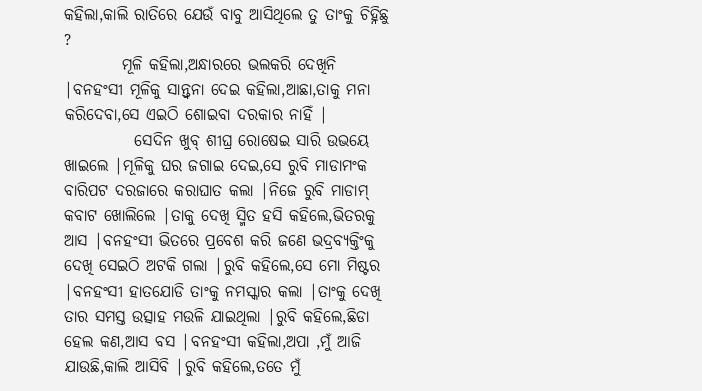କହିଲା,କାଲି ରାତିରେ ଯେଉଁ ବାବୁ ଆସିଥିଲେ ତୁ ତାଂକୁ ଚିହ୍ନିଛୁ ?
         ମୂଳି କହିଲା,ଅନ୍ଧାରରେ ଭଲକରି ଦେଖିନି |ବନହଂସୀ ମୂଳିକୁ ସାନ୍ତ୍ବନା ଦେଇ କହିଲା,ଆଛା,ତାକୁ ମନା କରିଦେବା,ସେ ଏଇଠି ଶୋଇବା ଦରକାର ନାହିଁ |
           ସେଦିନ ଖୁବ୍ ଶୀଘ୍ର ରୋଷେଇ ସାରି ଉଭୟେ ଖାଇଲେ |ମୂଳିକୁ ଘର ଜଗାଇ ଦେଇ,ସେ ରୁବି ମାଡାମଂକ ବାରିପଟ ଦରଜାରେ କରାଘାତ କଲା |ନିଜେ ରୁବି ମାଡାମ୍ କବାଟ ଖୋଲିଲେ |ତାକୁ ଦେଖି ସ୍ମିତ ହସି କହିଲେ,ଭିତରକୁ ଆସ |ବନହଂସୀ ଭିତରେ ପ୍ରବେଶ କରି ଜଣେ ଭଦ୍ରବ୍ୟକ୍ତିଂକୁ ଦେଖି ସେଇଠି ଅଟକି ଗଲା |ରୁବି କହିଲେ,ସେ ମୋ ମିଷ୍ଟର |ବନହଂସୀ ହାତଯୋଡି ତାଂକୁ ନମସ୍କାର କଲା |ତାଂକୁ ଦେଖି ତାର ସମସ୍ତ ଉତ୍ସାହ ମଉଳି ଯାଇଥିଲା |ରୁବି କହିଲେ,ଛିଡା ହେଲ କଣ,ଆସ ବସ |ବନହଂସୀ କହିଲା,ଅପା ,ମୁଁ ଆଜି ଯାଉଛି,କାଲି ଆସିବି |ରୁବି କହିଲେ,ତତେ ମୁଁ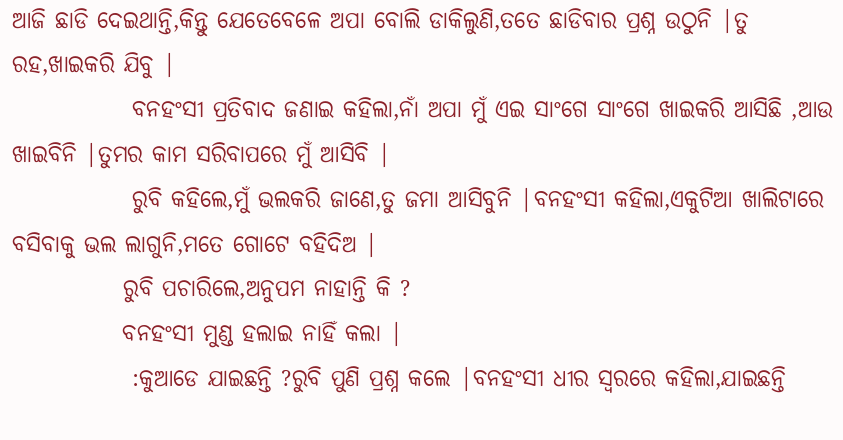ଆଜି ଛାଡି ଦେଇଥାନ୍ତି,କିନ୍ତୁ ଯେତେବେଳେ ଅପା ବୋଲି ଡାକିଲୁଣି,ତତେ ଛାଡିବାର ପ୍ରଶ୍ନ ଉଠୁନି |ତୁ ରହ,ଖାଇକରି ଯିବୁ |
             ବନହଂସୀ ପ୍ରତିବାଦ ଜଣାଇ କହିଲା,ନାଁ ଅପା ମୁଁ ଏଇ ସାଂଗେ ସାଂଗେ ଖାଇକରି ଆସିଛି ,ଆଉ ଖାଇବିନି |ତୁମର କାମ ସରିବାପରେ ମୁଁ ଆସିବି |
             ରୁବି କହିଲେ,ମୁଁ ଭଲକରି ଜାଣେ,ତୁ ଜମା ଆସିବୁନି |ବନହଂସୀ କହିଲା,ଏକୁଟିଆ ଖାଲିଟାରେ ବସିବାକୁ ଭଲ ଲାଗୁନି,ମତେ ଗୋଟେ ବହିଦିଅ |
            ରୁବି ପଚାରିଲେ,ଅନୁପମ ନାହାନ୍ତି କି ?
            ବନହଂସୀ ମୁଣ୍ଡ ହଲାଇ ନାହିଁ କଲା |
             :କୁଆଡେ ଯାଇଛନ୍ତି ?ରୁବି ପୁଣି ପ୍ରଶ୍ନ କଲେ |ବନହଂସୀ ଧୀର ସ୍ବରରେ କହିଲା,ଯାଇଛନ୍ତି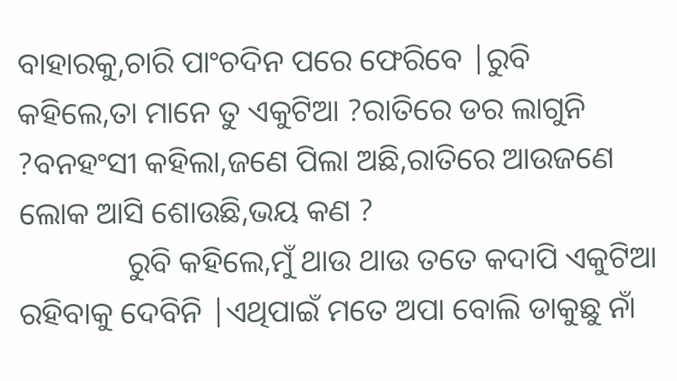ବାହାରକୁ,ଚାରି ପାଂଚଦିନ ପରେ ଫେରିବେ |ରୁବି କହିଲେ,ତା ମାନେ ତୁ ଏକୁଟିଆ ?ରାତିରେ ଡର ଲାଗୁନି ?ବନହଂସୀ କହିଲା,ଜଣେ ପିଲା ଅଛି,ରାତିରେ ଆଉଜଣେ ଲୋକ ଆସି ଶୋଉଛି,ଭୟ କଣ ?
              ରୁବି କହିଲେ,ମୁଁ ଥାଉ ଥାଉ ତତେ କଦାପି ଏକୁଟିଆ ରହିବାକୁ ଦେବିନି |ଏଥିପାଇଁ ମତେ ଅପା ବୋଲି ଡାକୁଛୁ ନାଁ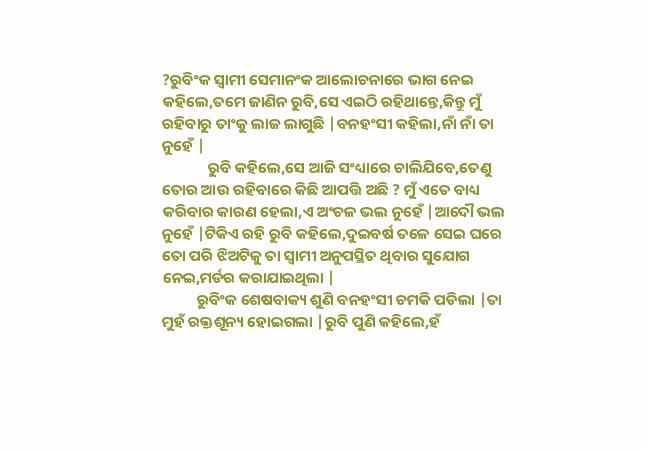?ରୁବିଂକ ସ୍ବାମୀ ସେମାନଂକ ଆଲୋଚନାରେ ଭାଗ ନେଇ କହିଲେ,ତମେ ଜାଣିନ ରୁବି,ସେ ଏଇଠି ରହିଥାନ୍ତେ,କିନ୍ତୁ ମୁଁ ରହିବାରୁ ତାଂକୁ ଲାଜ ଲାଗୁଛି |ବନହଂସୀ କହିଲା,ନାଁ ନାଁ ତା ନୁହେଁ |
             ରୁବି କହିଲେ,ସେ ଆଜି ସଂଧ୍ୟାରେ ଚାଲିଯିବେ,ତେଣୁ ତୋର ଆଉ ରହିବାରେ କିଛି ଆପତ୍ତି ଅଛି ? ମୁଁ ଏତେ ବାଧ୍ୟ କରିବାର କାରଣ ହେଲା,ଏ ଅଂଚଳ ଭଲ ନୁହେଁ |ଆଦୌ ଭଲ ନୁହେଁ |ଟିକିଏ ରହି ରୁବି କହିଲେ,ଦୁଇବର୍ଷ ତଳେ ସେଇ ଘରେ ତୋ ପରି ଝିଅଟିକୁ ତା ସ୍ବାମୀ ଅନୁପସ୍ଥିତ ଥିବାର ସୁଯୋଗ ନେଇ,ମର୍ଡର କରାଯାଇଥିଲା |
          ରୁବିଂକ ଶେଷବାକ୍ୟ ଶୁଣି ବନହଂସୀ ଚମକି ପଡିଲା |ତା ମୁହଁ ରକ୍ତଶୂନ୍ୟ ହୋଇଗଲା |ରୁବି ପୁଣି କହିଲେ,ହଁ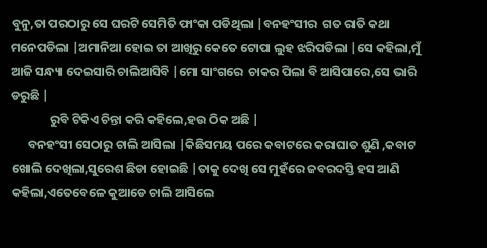ବୁନୁ,ତା ପରଠାରୁ ସେ ଘରଟି ସେମିତି ଫାଂକା ପଡିଥିଲା |ବନହଂସୀର  ଗତ ରାତି କଥା ମନେପଡିଲା |ଅମାନିଆ ହୋଇ ତା ଆଖିରୁ କେତେ ଟୋପା ଲୁହ ଝରିପଡିଲା |ସେ କହିଲା,ମୁଁ ଆଜି ସନ୍ଧ୍ୟା ଦେଇସାରି ଚାଲିଆସିବି |ମୋ ସାଂଗରେ  ଚାକର ପିଲା ବି ଆସିପାରେ,ସେ ଭାରି ଡରୁଛି |
              ରୁବି ଟିକିଏ ଚିନ୍ତା କରି କହିଲେ,ହଉ ଠିକ ଅଛି |
      ବନହଂସୀ ସେଠାରୁ ଚାଲି ଆସିଲା |କିଛିସମୟ ପରେ କବାଟରେ କରାଘାତ ଶୁଣି ,କବାଟ ଖୋଲି ଦେଖିଲା,ସୁରେଶ ଛିଡା ହୋଇଛି |ତାକୁ ଦେଖି ସେ ମୁହଁରେ ଜବରଦସ୍ତି ହସ ଆଣି କହିଲା,ଏତେବେଳେ କୁଆଡେ ଚାଲି ଆସିଲେ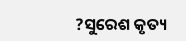?ସୁରେଶ କୃତ୍ୟ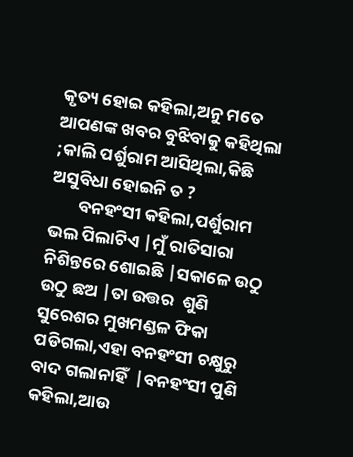କୃତ୍ୟ ହୋଇ କହିଲା,ଅନୁ ମତେ ଆପଣଙ୍କ ଖବର ବୁଝିବାକୁ କହିଥିଲା  ;କାଲି ପର୍ଶୁରାମ ଆସିଥିଲା,କିଛି ଅସୁବିଧା ହୋଇନି ତ ?
       ବନହଂସୀ କହିଲା,ପର୍ଶୁରାମ ଭଲ ପିଲାଟିଏ |ମୁଁ ରାତିସାରା ନିଶିନ୍ତରେ ଶୋଇଛି |ସକାଳେ ଉଠୁ ଉଠୁ ଛଅ |ତା ଉତ୍ତର  ଶୁଣି ସୁରେଶର ମୁଖମଣ୍ଡଳ ଫିକା ପଡିଗଲା,ଏହା ବନହଂସୀ ଚକ୍ଷୁରୁ ବାଦ ଗଲାନାହିଁ  |ବନହଂସୀ ପୁଣି କହିଲା,ଆଉ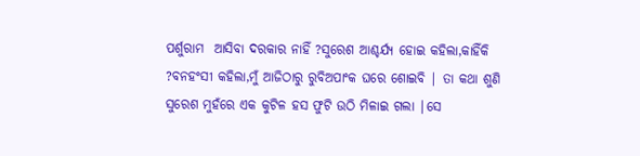ପର୍ଶୁରାମ  ଆସିବା ଦରକାର ନାହିଁ ?ସୁରେଶ ଆଶ୍ଚର୍ଯ୍ୟ ହୋଇ କହିଲା,କାହିଁକି ?ବନହଂସୀ କହିଲା,ମୁଁ ଆଜିଠାରୁ ରୁବିଅପାଂକ ଘରେ ଶୋଇବି | ତା କଥା ଶୁଣି ସୁରେଶ ମୁହଁରେ ଏକ କୁଟିଳ ହସ ଫୁଟି ଉଠି ମିଳାଇ ଗଲା |ସେ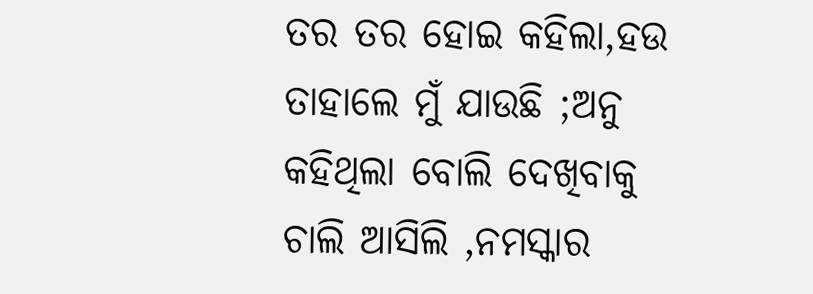ତର ତର ହୋଇ କହିଲା,ହଉ ତାହାଲେ ମୁଁ ଯାଉଛି ;ଅନୁ କହିଥିଲା ବୋଲି ଦେଖିବାକୁ ଚାଲି ଆସିଲି ,ନମସ୍କାର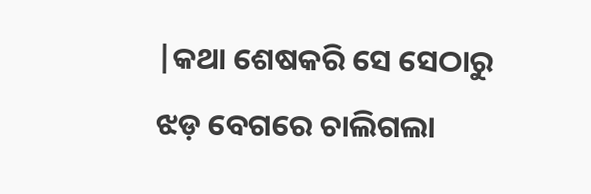|କଥା ଶେଷକରି ସେ ସେଠାରୁ ଝଡ଼ ବେଗରେ ଚାଲିଗଲା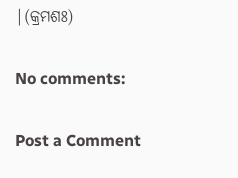|(କ୍ରମଶଃ)

No comments:

Post a Comment